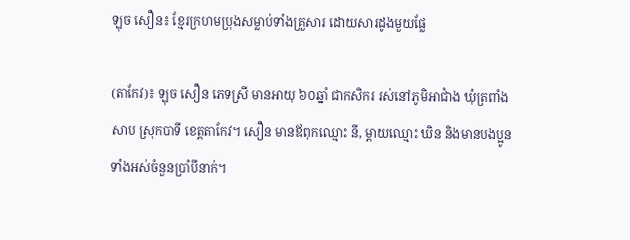ឡុច សឿន៖ ខ្មែរក្រហមប្រុងសម្លាប់ទាំងគ្រួសារ ដោយសារដូងមួយផ្លែ

(តាកែវ)៖ ឡុច សឿន ភេទស្រី មានអាយុ ៦០ឆ្នាំ ជាកសិករ រស់នៅភូមិអាជំាង ឃុំត្រពាំងសាប ស្រុកបាទី ខេត្តតាកែវ។ សឿន មានឪពុកឈ្មោះ នី, ម្ដាយឈ្មោះ ឃិន និងមានបងប្អូនទាំងអស់ចំនួនប្រាំបីនាក់។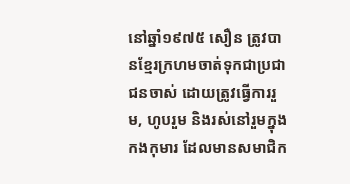នៅឆ្នាំ១៩៧៥ សឿន ត្រូវបានខ្មែរក្រហមចាត់ទុកជាប្រជាជនចាស់ ដោយត្រូវធ្វើការរួម, ហូបរួម និងរស់នៅរួមក្នុងកងកុមារ ដែលមានសមាជិក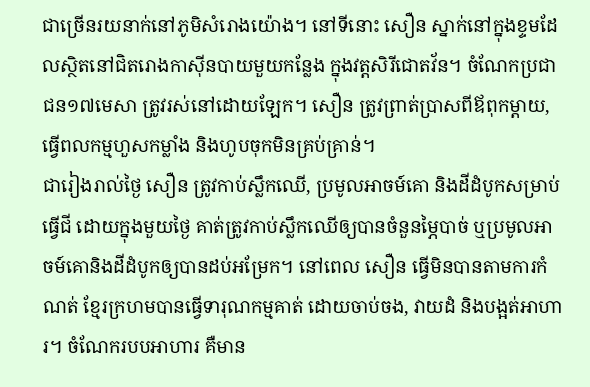ជាច្រើនរយនាក់នៅភូមិសំរោងយ៉ោង។ នៅទីនោះ សឿន ស្នាក់នៅក្នុងខ្ទមដែលស្ថិតនៅជិតរោងកាស៊ីនបាយមួយកន្លែង ក្នុងវត្តសិរីជោតវ័ន។ ចំណែកប្រជាជន១៧មេសា ត្រូវរស់នៅដោយឡែក។ សឿន ត្រូវព្រាត់ប្រាសពីឪពុកម្ដាយ, ធ្វើពលកម្មហួសកម្លាំង និងហូបចុកមិនគ្រប់គ្រាន់។
ជារៀងរាល់ថ្ងៃ សឿន ត្រូវកាប់ស្លឹកឈើ, ប្រមូលអាចម៍គោ និងដីដំបូកសម្រាប់ធ្វើជី ដោយក្នុងមួយថ្ងៃ គាត់ត្រូវកាប់ស្លឹកឈើឲ្យបានចំនួនម្ភៃបាច់ ឬប្រមូលអាចម៍គោនិងដីដំបូកឲ្យបានដប់អម្រែក។ នៅពេល សឿន ធ្វើមិនបានតាមការកំណត់ ខ្មែរក្រហមបានធ្វើទារុណកម្មគាត់ ដោយចាប់ចង, វាយដំ និងបង្អត់អាហារ។ ចំណែករបបអាហារ គឺមាន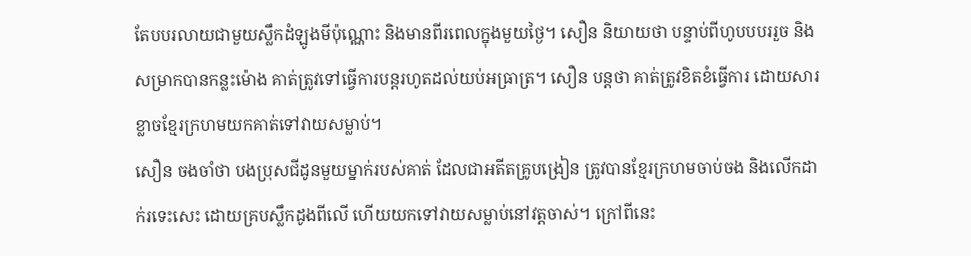តែបបរលាយជាមួយស្លឹកដំឡូងមីប៉ុណ្ណោះ និងមានពីរពេលក្នុងមួយថ្ងៃ។ សឿន និយាយថា បន្ទាប់ពីហូបបបររួច និងសម្រាកបានកន្លះម៉ោង គាត់ត្រូវទៅធ្វើការបន្តរហូតដល់យប់អធ្រាត្រ។ សឿន បន្តថា គាត់ត្រូវខិតខំធ្វើការ ដោយសារខ្លាចខ្មែរក្រហមយកគាត់ទៅវាយសម្លាប់។
សឿន ចងចាំថា បងប្រុសជីដូនមួយម្នាក់របស់គាត់ ដែលជាអតីតគ្រូបង្រៀន ត្រូវបានខ្មែរក្រហមចាប់ចង និងលើកដាក់រទេះសេះ ដោយគ្របស្លឹកដូងពីលើ ហើយយកទៅវាយសម្លាប់នៅវត្តចាស់។ ក្រៅពីនេះ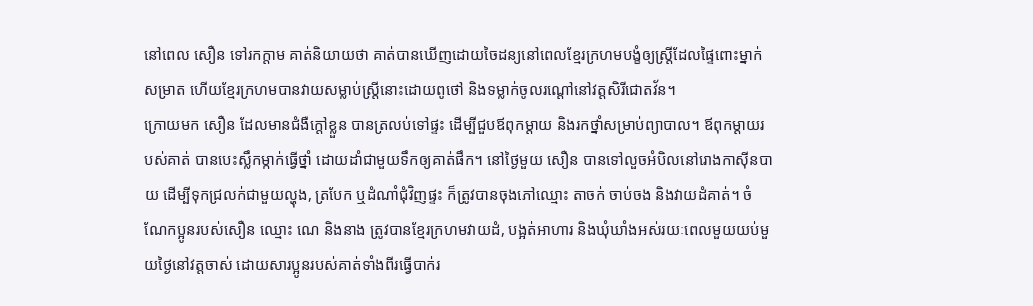នៅពេល សឿន ទៅរកក្តាម គាត់និយាយថា គាត់បានឃើញដោយចៃដន្យនៅពេលខ្មែរក្រហមបង្ខំឲ្យស្រ្តីដែលផ្ទៃពោះម្នាក់សម្រាត ហើយខ្មែរក្រហមបានវាយសម្លាប់ស្រ្តីនោះដោយពូថៅ និងទម្លាក់ចូលរណ្តៅនៅវត្តសិរីជោតវ័ន។
ក្រោយមក សឿន ដែលមានជំងឺក្តៅខ្លួន បានត្រលប់ទៅផ្ទះ ដើម្បីជួបឪពុកម្ដាយ និងរកថ្នាំសម្រាប់ព្យាបាល។ ឪពុកម្ដាយរបស់គាត់ បានបេះស្លឹកម្កាក់ធ្វើថ្នាំ ដោយដាំជាមួយទឹកឲ្យគាត់ផឹក។ នៅថ្ងៃមួយ សឿន បានទៅលួចអំបិលនៅរោងកាស៊ីនបាយ ដើម្បីទុកជ្រលក់ជាមួយល្ហុង, ត្របែក ឬដំណាំជុំវិញផ្ទះ ក៏ត្រូវបានចុងភៅឈ្មោះ តាចក់ ចាប់ចង និងវាយដំគាត់។ ចំណែកប្អូនរបស់សឿន ឈ្មោះ ណេ និងនាង ត្រូវបានខ្មែរក្រហមវាយដំ, បង្អត់អាហារ និងឃុំឃាំងអស់រយៈពេលមួយយប់មួយថ្ងៃនៅវត្តចាស់ ដោយសារប្អូនរបស់គាត់ទាំងពីរធ្វើបាក់រ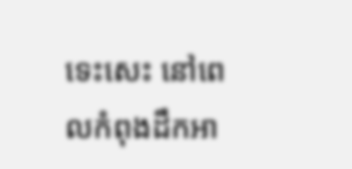ទេះសេះ នៅពេលកំពុងដឹកអា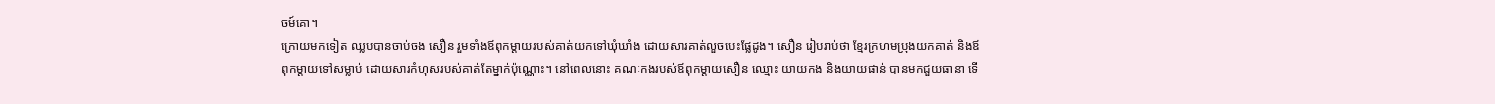ចម៍គោ។
ក្រោយមកទៀត ឈ្លបបានចាប់ចង សឿន រួមទាំងឪពុកម្ដាយរបស់គាត់យកទៅឃុំឃាំង ដោយសារគាត់លួចបេះផ្លែដូង។ សឿន រៀបរាប់ថា ខ្មែរក្រហមប្រុងយកគាត់ និងឪពុកម្ដាយទៅសម្លាប់ ដោយសារកំហុសរបស់គាត់តែម្នាក់ប៉ុណ្ណោះ។ នៅពេលនោះ គណៈកងរបស់ឪពុកម្ដាយសឿន ឈ្មោះ យាយកង និងយាយផាន់ បានមកជួយធានា ទើ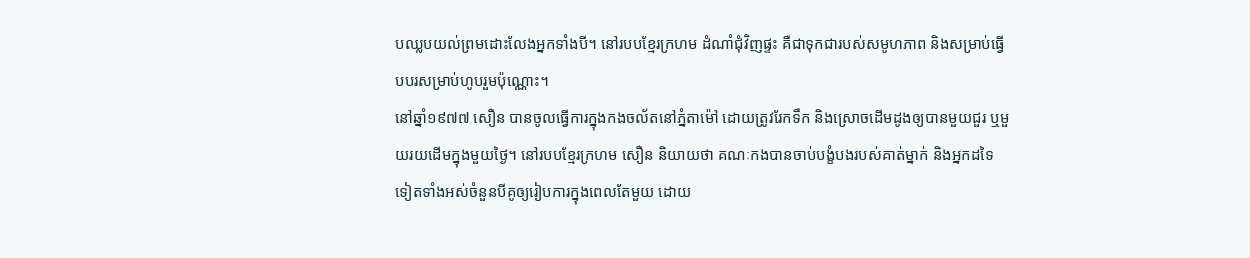បឈ្លបយល់ព្រមដោះលែងអ្នកទាំងបី។ នៅរបបខ្មែរក្រហម ដំណាំជុំវិញផ្ទះ គឺជាទុកជារបស់សមូហភាព និងសម្រាប់ធ្វើបបរសម្រាប់ហូបរួមប៉ុណ្ណោះ។
នៅឆ្នាំ១៩៧៧ សឿន បានចូលធ្វើការក្នុងកងចល័តនៅភ្នំតាម៉ៅ ដោយត្រូវរែកទឹក និងស្រោចដើមដូងឲ្យបានមួយជួរ ឬមួយរយដើមក្នុងមួយថ្ងៃ។ នៅរបបខ្មែរក្រហម សឿន និយាយថា គណៈកងបានចាប់បង្ខំបងរបស់គាត់ម្នាក់ និងអ្នកដទៃទៀតទាំងអស់ចំនួនបីគូឲ្យរៀបការក្នុងពេលតែមួយ ដោយ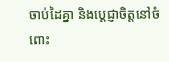ចាប់ដៃគ្នា និងប្តេជ្ញាចិត្តនៅចំពោះ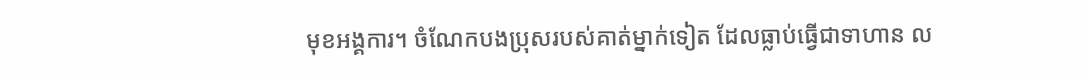មុខអង្គការ។ ចំណែកបងប្រុសរបស់គាត់ម្នាក់ទៀត ដែលធ្លាប់ធ្វើជាទាហាន ល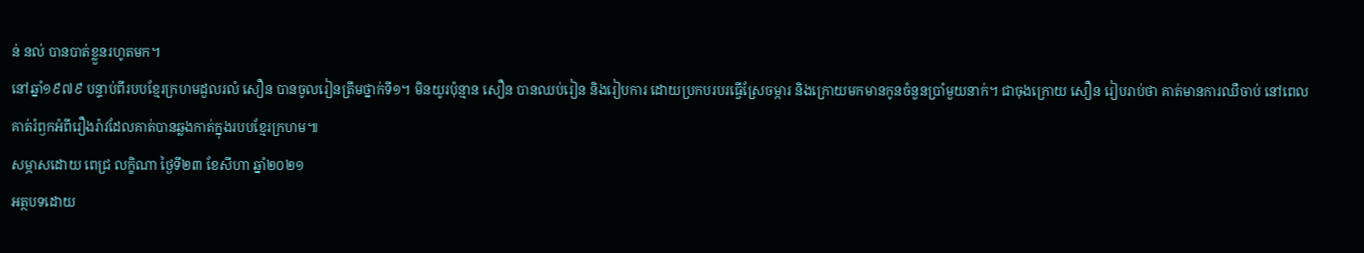ន់ នល់ បានបាត់ខ្លួនរហូតមក។
នៅឆ្នាំ១៩៧៩ បន្ទាប់ពីរបបខ្មែរក្រហមដួលរលំ សឿន បានចូលរៀនត្រឹមថ្នាក់ទី១។ មិនយូរប៉ុន្មាន សឿន បានឈប់រៀន និងរៀបការ ដោយប្រកបរបរធ្វើស្រែចម្ការ និងក្រោយមកមានកូនចំនួនប្រាំមួយនាក់។ ជាចុងក្រោយ សឿន រៀបរាប់ថា គាត់មានការឈឺចាប់ នៅពេលគាត់រំឭកអំពីរឿងរ៉ាវដែលគាត់បានឆ្លងកាត់ក្នុងរបបខ្មែរក្រហម៕
សម្ភាសដោយ ពេជ្រ លក្ខិណា ថ្ងៃទី២៣ ខែសីហា ឆ្នាំ២០២១
អត្ថបទដោយ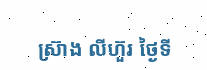ស្រ៊ាង លីហ៊ួរ ថ្ងៃទី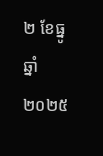២ ខែធ្នូ ឆ្នាំ២០២៥